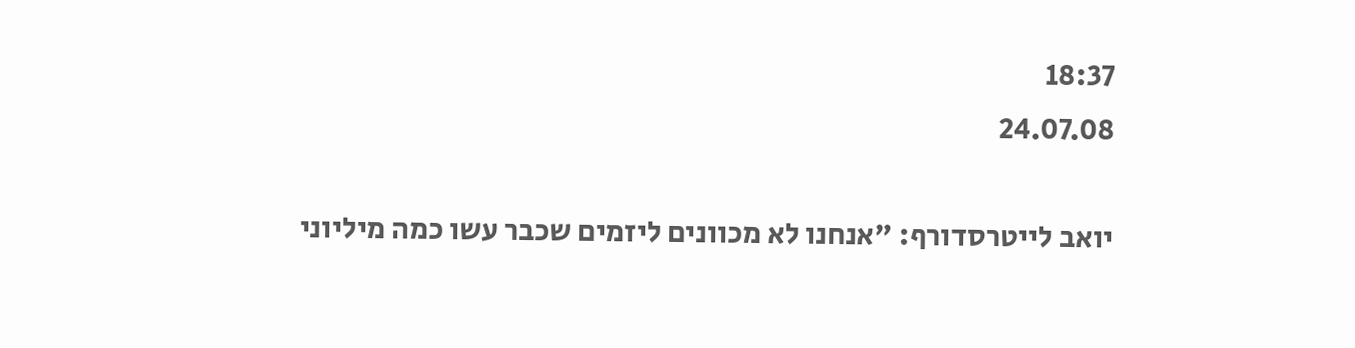18:37
24.07.08

יואב לייטרסדורף: "אנחנו לא מכוונים ליזמים שכבר עשו כמה מיליוני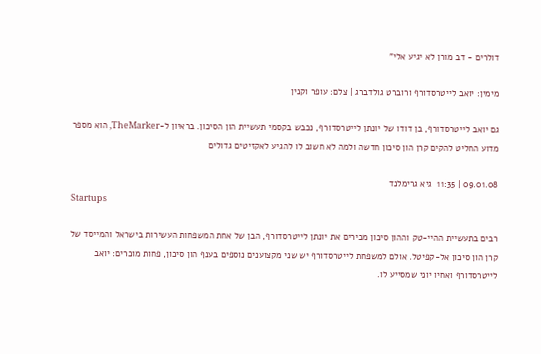דולרים - דב מורן לא יגיע אלי"

מימין: יואב לייטרסדורף ורוברט גולדברג | צלם: עופר וקנין

גם יואב לייטרסדורף, בן דודו של יונתן לייטרסדורף, נכבש בקסמי תעשיית הון הסיכון. בראיון ל-TheMarker, הוא מספר מדוע החליט להקים קרן הון סיכון חדשה ולמה לא חשוב לו להגיע לאקזיטים גדולים

09.01.08 | 11:35  גיא גרימלנד
Startups

רבים בתעשיית ההיי-טק וההון סיכון מכירים את יונתן לייטרסדורף, הבן של אחת המשפחות העשירות בישראל והמייסד של קרן הון סיכון אל-קפיטל. אולם למשפחת לייטרסדורף יש שני מקצוענים נוספים בענף הון סיכון, פחות מוכרים: יואב לייטרסדורף ואחיו יוני שמסייע לו.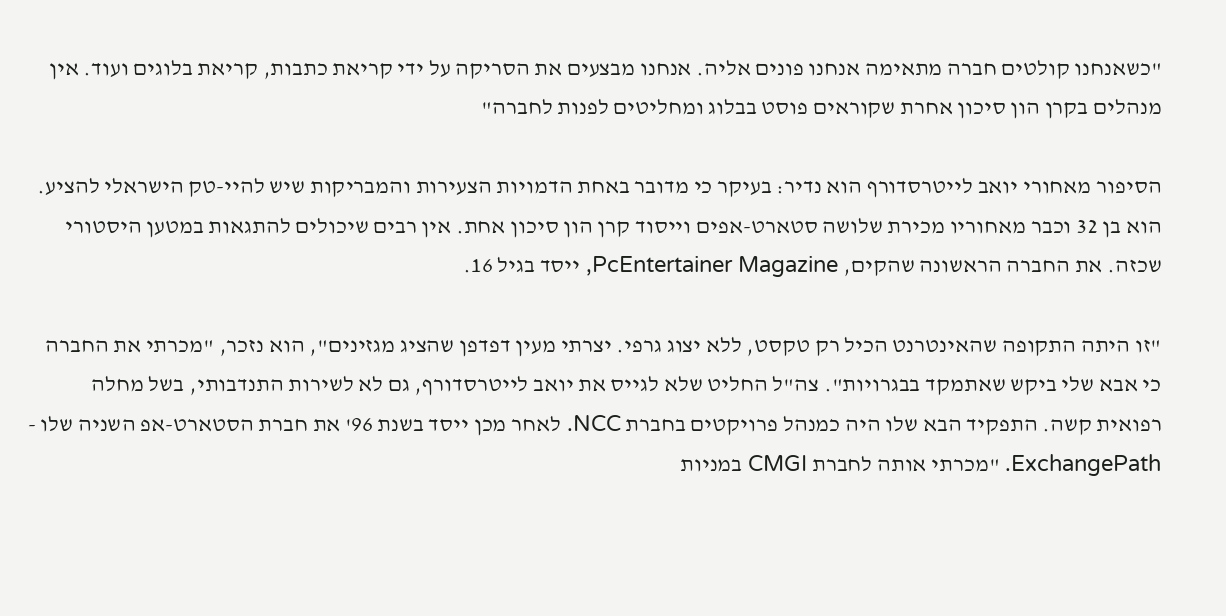"כשאנחנו קולטים חברה מתאימה אנחנו פונים אליה. אנחנו מבצעים את הסריקה על ידי קריאת כתבות, קריאת בלוגים ועוד. אין מנהלים בקרן הון סיכון אחרת שקוראים פוסט בבלוג ומחליטים לפנות לחברה"

הסיפור מאחורי יואב לייטרסדורף הוא נדיר: בעיקר כי מדובר באחת הדמויות הצעירות והמבריקות שיש להיי-טק הישראלי להציע. הוא בן 32 וכבר מאחוריו מכירת שלושה סטארט-אפים וייסוד קרן הון סיכון אחת. אין רבים שיכולים להתגאות במטען היסטורי שכזה. את החברה הראשונה שהקים, PcEntertainer Magazine, ייסד בגיל 16.

"זו היתה התקופה שהאינטרנט הכיל רק טקסט, ללא יצוג גרפי. יצרתי מעין דפדפן שהציג מגזינים", הוא נזכר, "מכרתי את החברה כי אבא שלי ביקש שאתמקד בבגרויות". צה"ל החליט שלא לגייס את יואב לייטרסדורף, גם לא לשירות התנדבותי, בשל מחלה רפואית קשה. התפקיד הבא שלו היה כמנהל פרויקטים בחברת NCC. לאחר מכן ייסד בשנת 96' את חברת הסטארט-אפ השניה שלו - ExchangePath. "מכרתי אותה לחברת CMGI במניות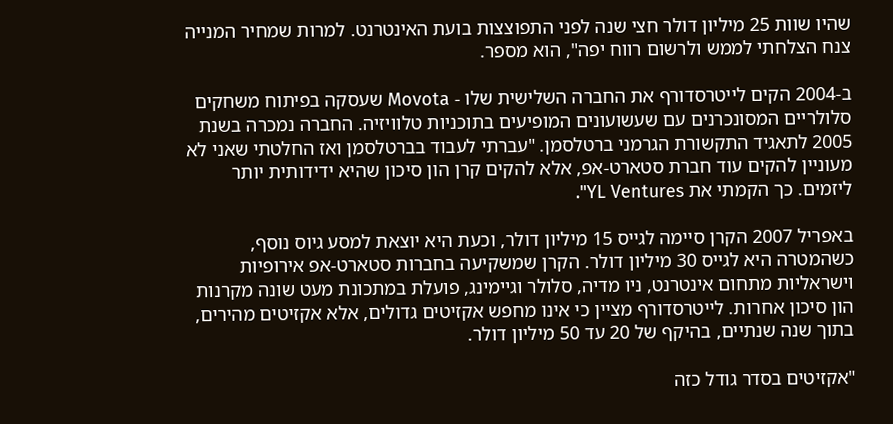שהיו שוות 25 מיליון דולר חצי שנה לפני התפוצצות בועת האינטרנט. למרות שמחיר המנייה צנח הצלחתי לממש ולרשום רווח יפה", הוא מספר.

ב-2004 הקים לייטרסדורף את החברה השלישית שלו - Movota שעסקה בפיתוח משחקים סלולריים המסונכרנים עם שעשועונים המופיעים בתוכניות טלוויזיה. החברה נמכרה בשנת 2005 לתאגיד התקשורת הגרמני ברטלסמן. "עברתי לעבוד בברטלסמן ואז החלטתי שאני לא מעוניין להקים עוד חברת סטארט-אפ, אלא להקים קרן הון סיכון שהיא ידידותית יותר ליזמים. כך הקמתי את YL Ventures".

באפריל 2007 הקרן סיימה לגייס 15 מיליון דולר, וכעת היא יוצאת למסע גיוס נוסף, כשהמטרה היא לגייס 30 מיליון דולר. הקרן שמשקיעה בחברות סטארט-אפ אירופיות וישראליות מתחום אינטרנט, ניו מדיה, סלולר וגיימינג, פועלת במתכונת מעט שונה מקרנות הון סיכון אחרות. לייטרסדורף מציין כי אינו מחפש אקזיטים גדולים, אלא אקזיטים מהירים, בתוך שנה שנתיים, בהיקף של 20 עד 50 מיליון דולר.

"אקזיטים בסדר גודל כזה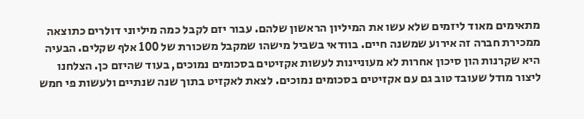מתאימים מאוד ליזמים שלא עשו את המיליון הראשון שלהם. עבור יזם לקבל כמה מיליוני דולרים כתוצאה ממכירת חברה זה אירוע שמשנה חיים. בוודאי בשביל מישהו שמקבל משכורת של 100 אלף שקלים. הבעיה היא שקרנות הון סיכון אחרות לא מעוניינות לעשות אקזיטים בסכומים נמוכים, בעוד שהיזם כן. הצלחנו ליצור מודל שעובד טוב גם עם אקזיטים בסכומים נמוכים. לצאת לאקזיט בתוך שנה שנתיים ולעשות פי חמש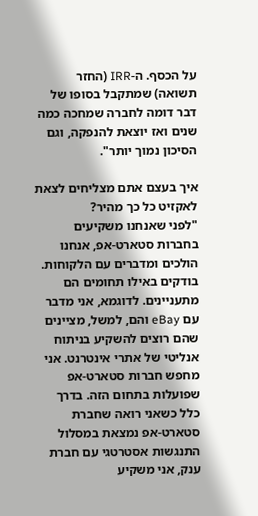על הכסף. ה-IRR (החזר תשואה) שמתקבל בסופו של דבר דומה לחברה שמחכה כמה שנים ואז יוצאת להנפקה, וגם הסיכון נמוך יותר".

איך בעצם אתם מצליחים לצאת לאקזיט כל כך מהיר?
"לפני שאנחנו משקיעים בחברות סטארט-אפ, אנחנו הולכים ומדברים עם הלקוחות. בודקים באילו תחומים הם מתעניינים. לדוגמא, אני מדבר עם eBay והם, למשל, מציינים שהם רוצים להשקיע בניתוח אנליטי של אתרי אינטרנט. אני מחפש חברות סטארט-אפ שפועלות בתחום הזה. בדרך כלל כשאני רואה שחברת סטארט-אפ נמצאת במסלול התנגשות אסטרטגי עם חברת ענק, אני משקיע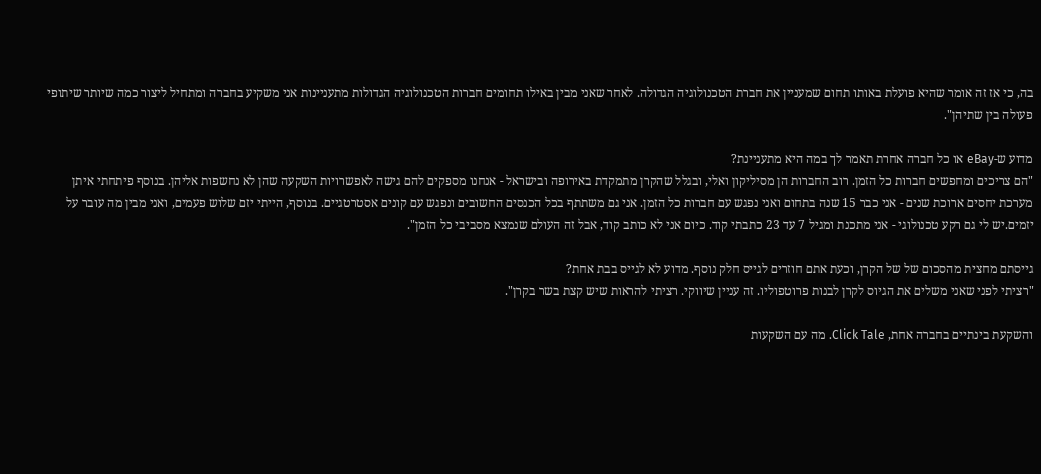בה, כי אז זה אומר שהיא פועלת באותו תחום שמעניין את חברת הטכנולוגיה הגדולה. לאחר שאני מבין באילו תחומים חברות הטכנולוגיה הגדולות מתעניינות אני משקיע בחברה ומתחיל ליצור כמה שיותר שיתופי פעולה בין שתיהן".

מדוע ש-eBay או כל חברה אחרת תאמר לך במה היא מתעניינת?
"הם צריכים ומחפשים חברות כל הזמן. רוב החברות הן מסיליקון ואלי, ובגלל שהקרן מתמקדת באירופה ובישראל - אנחנו מספקים להם גישה לאפשרויות השקעה שהן לא נחשפות אליהן. בנוסף פיתחתי איתן מערכת יחסים ארוכת שנים - אני כבר 15 שנה בתחום ואני נפגש עם חברות כל הזמן. אני גם משתתף בכל הכנסים החשובים ונפגש עם קונים אסטרטגיים. בנוסף, הייתי יזם שלוש פעמים, ואני מבין מה עובר על יזמים.יש לי גם רקע טכנולוגי - אני מתכנת ומגיל 7 עד 23 כתבתי קוד. כיום אני לא כותב קוד, אבל זה העולם שנמצא מסביבי כל הזמן".

גייסתם מחצית מהסכום של של הקרן, וכעת אתם חוזרים לגייס חלק נוסף. מדוע לא לגייס בבת אחת?
"רציתי לפני שאני משלים את הגיוס לקרן לבנות פרוטפוליו. זה עניין שיווקי. רציתי להראות שיש קצת בשר בקרן".

והשקעת בינתיים בחברה אחת, Click Tale. מה עם השקעות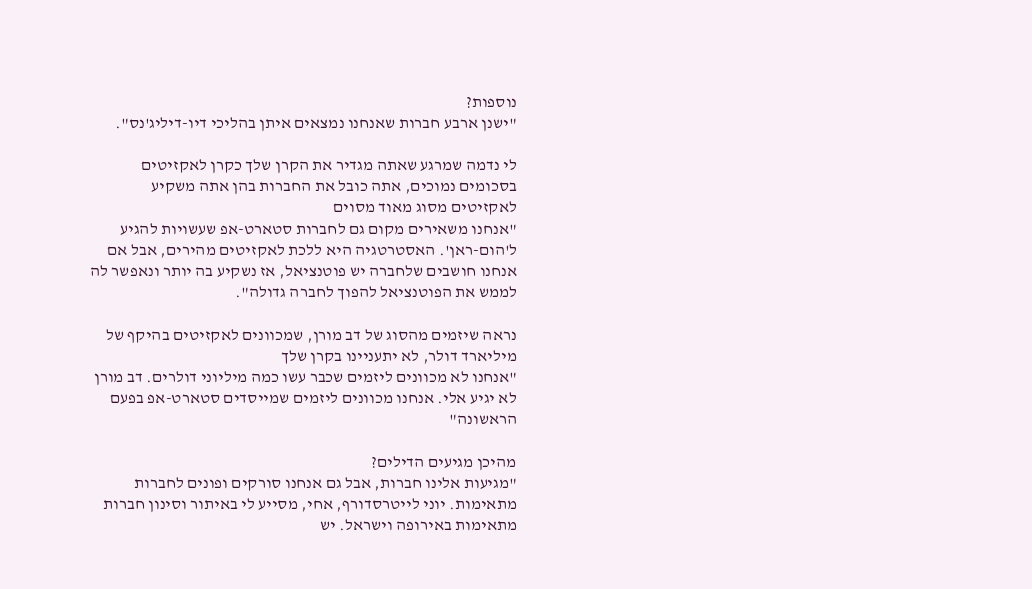נוספות?
"ישנן ארבע חברות שאנחנו נמצאים איתן בהליכי דיו-דיליג'נס".

לי נדמה שמרגע שאתה מגדיר את הקרן שלך כקרן לאקזיטים בסכומים נמוכים, אתה כובל את החברות בהן אתה משקיע לאקזיטים מסוג מאוד מסוים
"אנחנו משאירים מקום גם לחברות סטארט-אפ שעשויות להגיע ל'הום-ראן'. האסטרטגיה היא ללכת לאקזיטים מהירים, אבל אם אנחנו חושבים שלחברה יש פוטנציאל, אז נשקיע בה יותר ונאפשר לה לממש את הפוטנציאל להפוך לחברה גדולה".

נראה שיזמים מהסוג של דב מורן, שמכוונים לאקזיטים בהיקף של מיליארד דולר, לא יתעניינו בקרן שלך
"אנחנו לא מכוונים ליזמים שכבר עשו כמה מיליוני דולרים. דב מורן לא יגיע אלי. אנחנו מכוונים ליזמים שמייסדים סטארט-אפ בפעם הראשונה"

מהיכן מגיעים הדילים?
"מגיעות אלינו חברות, אבל גם אנחנו סורקים ופונים לחברות מתאימות. יוני לייטרסדורף, אחי, מסייע לי באיתור וסינון חברות מתאימות באירופה וישראל. יש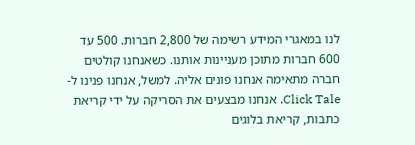לנו במאגרי המידע רשימה של 2,800 חברות. 500 עד 600 חברות מתוכן מעניינות אותנו. כשאנחנו קולטים חברה מתאימה אנחנו פונים אליה. למשל, אנחנו פנינו ל- Click Tale. אנחנו מבצעים את הסריקה על ידי קריאת כתבות, קריאת בלוגים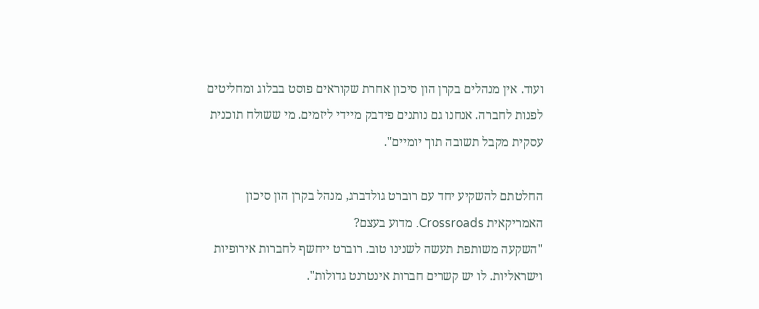ועוד. אין מנהלים בקרן הון סיכון אחרת שקוראים פוסט בבלוג ומחליטים לפנות לחברה. אנחנו גם נותנים פידבק מיידי ליזמים. מי ששולח תוכנית עסקית מקבל תשובה תוך יומיים".

החלטתם להשקיע יחד עם רוברט גולדברג, מנהל בקרן הון סיכון האמריקאית Crossroads. מדוע בעצם?
"השקעה משותפת תעשה לשנינו טוב. רוברט ייחשף לחברות אירופיות וישראליות. לו יש קשרים חברות אינטרנט גדולות".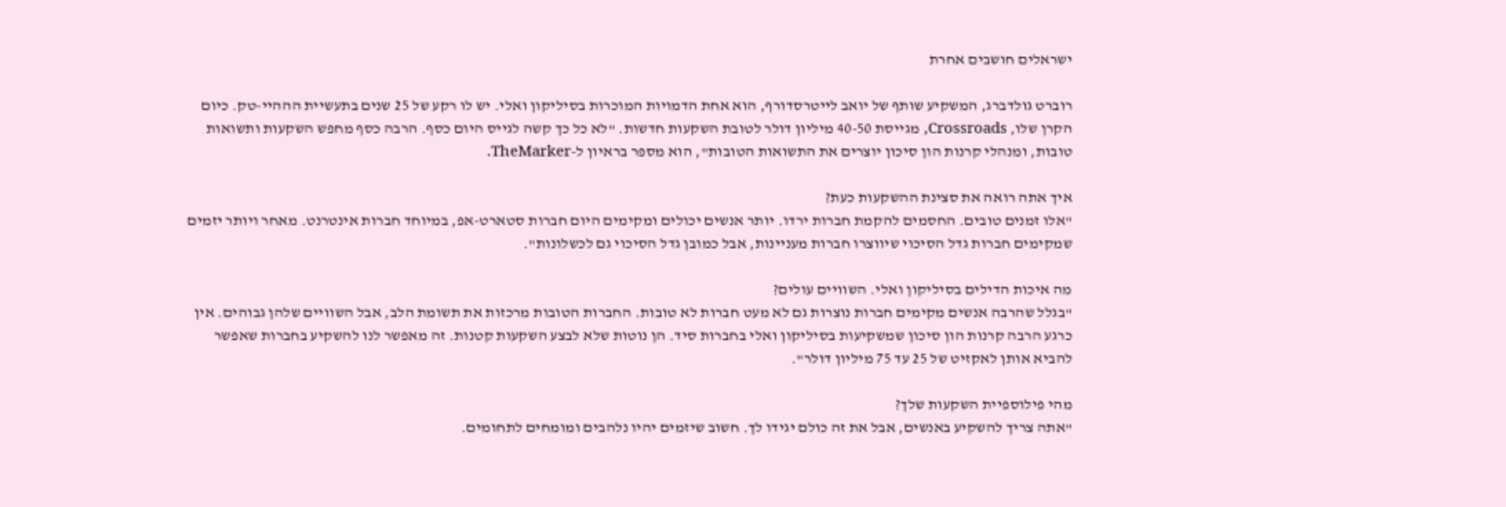ישראלים חושבים אחרת

רוברט גולדברג, המשקיע שותף של יואב לייטרסדורף, הוא אחת הדמויות המוכרות בסיליקון ואלי. יש לו רקע של 25 שנים בתעשיית הההיי-טק. כיום הקרן שלו, Crossroads, מגייסת 40-50 מיליון דולר לטובת השקעות חדשות. "לא כל כך קשה לגייס היום כסף. הרבה כסף מחפש השקעות ותשואות טובות, ומנהלי קרנות הון סיכון יוצרים את התשואות הטובות", הוא מספר בראיון ל-TheMarker.

איך אתה רואה את סצינת ההשקעות כעת?
"אלו זמנים טובים. החסמים להקמת חברות ירדו. יותר אנשים יכולים ומקימים היום חברות סטארט-אפ, במיוחד חברות אינטרנט. מאחר ויותר יזמים שמקימים חברות גדל הסיכוי שיווצרו חברות מעניינות, אבל כמובן גדל הסיכוי גם לכשלונות".

מה איכות הדילים בסיליקון ואלי. השוויים עולים?
"בגלל שהרבה אנשים מקימים חברות נוצרות גם לא מעט חברות לא טובות. החברות הטובות מרכזות את תשומת הלב, אבל השוויים שלהן גבוהים. אין כרגע הרבה קרנות הון סיכון שמשקיעות בסיליקון ואלי בחברות סיד. הן נוטות שלא לבצע השקעות קטנות. זה מאפשר לנו להשקיע בחברות שאפשר להביא אותן לאקזיט של 25 עד 75 מיליון דולר".

מהי פילוספיית השקעות שלך?
"אתה צריך להשקיע באנשים, אבל את זה כולם יגידו לך. חשוב שיזמים יהיו נלהבים ומומחים לתחומים.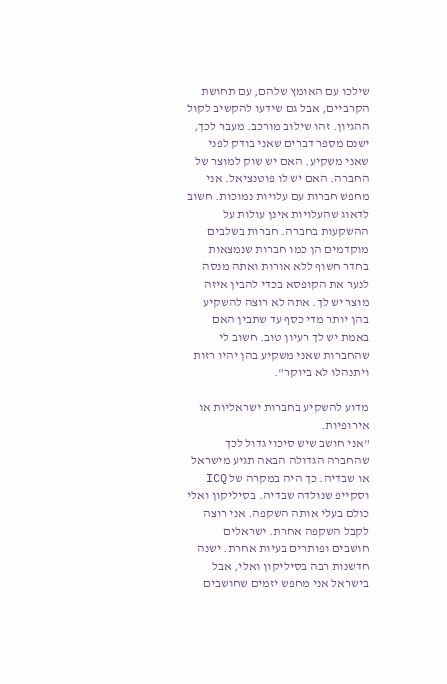שילכו עם האומץ שלהם, עם תחושת הקרביים, אבל גם שידעו להקשיב לקול ההגיון. זהו שילוב מורכב. מעבר לכך, ישנם מספר דברים שאני בודק לפני שאני משקיע. האם יש שוק למוצר של החברה. האם יש לו פוטנציאל. אני מחפש חברות עם עלויות נמוכות. חשוב לדאוג שהעלויות אינן עולות על ההשקעות בחברה. חברות בשלבים מוקדמים הן כמו חברות שנמצאות בחדר חשוף ללא אורות ואתה מנסה לנער את הקופסא בכדי להבין איזה מוצר יש לך. אתה לא רוצה להשקיע בהן יותר מדי כסף עד שתבין האם באמת יש לך רעיון טוב. חשוב לי שהחברות שאני משקיע בהן יהיו רזות ויתנהלו לא ביוקר".

מדוע להשקיע בחברות ישראליות או אירופיות.
"אני חושב שיש סיכוי גדול לכך שהחברה הגדולה הבאה תגיע מישראל או שבדיה. כך היה במקרה של ICQ וסקייפ שנולדה שבדיה. בסיליקון ואלי כולם בעלי אותה השקפה. אני רוצה לקבל השקפה אחרת. ישראלים חושבים ופותרים בעיות אחרת. ישנה חדשנות רבה בסיליקון ואלי, אבל בישראל אני מחפש יזמים שחושבים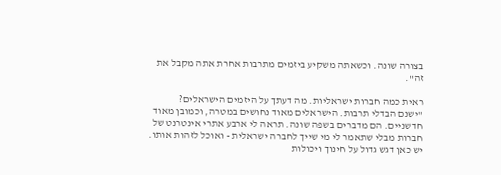בצורה שונה. וכשאתה משקיע ביזמים מתרבות אחרת אתה מקבל את זה".

ראית כמה חברות ישראליות. מה דעתך על היזמים הישראלים?
"ישנם הבדלי תרבות. הישראלים מאוד נחושים במטרה, וכמובן מאוד חדשניים. הם מדברים בשפה שונה. תראה לי ארבע אתרי אינטרנט של חברות מבלי שתאמר לי מי שייך לחברה ישראלית - ואוכל לזהות אותו. יש כאן דגש גדול על חינוך ויכולות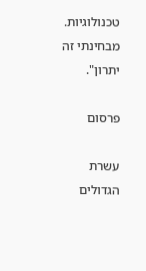טכנולוגיות. מבחינתי זה יתרון".

פרסום

עשרת הגדולים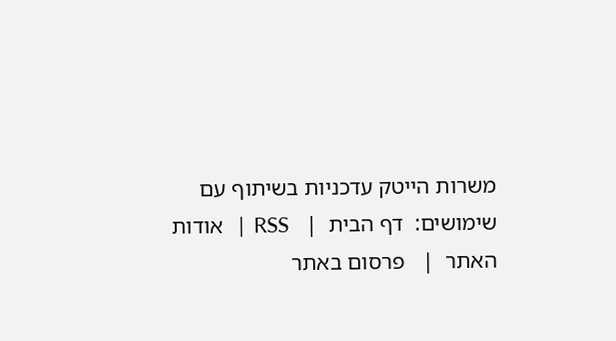משרות הייטק עדכניות בשיתוף עם
שימושים:  דף הבית  |   RSS  |   אודות האתר  |   פרסום באתר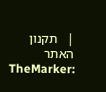|   תקנון האתר
TheMarker: